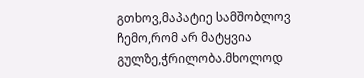გთხოვ,მაპატიე სამშობლოვ ჩემო,რომ არ მატყვია გულზე,ჭრილობა.მხოლოდ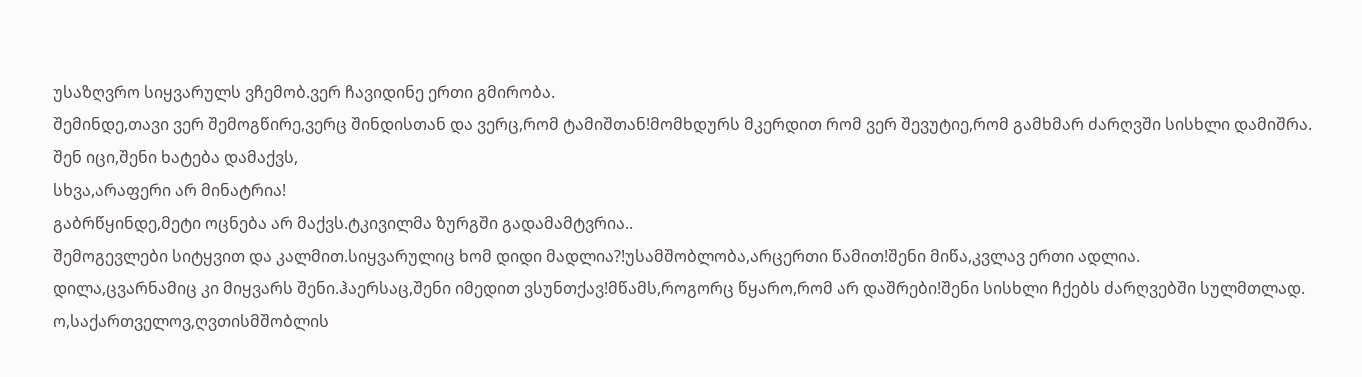უსაზღვრო სიყვარულს ვჩემობ.ვერ ჩავიდინე ერთი გმირობა.
შემინდე,თავი ვერ შემოგწირე,ვერც შინდისთან და ვერც,რომ ტამიშთან!მომხდურს მკერდით რომ ვერ შევუტიე,რომ გამხმარ ძარღვში სისხლი დამიშრა.
შენ იცი,შენი ხატება დამაქვს,
სხვა,არაფერი არ მინატრია!
გაბრწყინდე,მეტი ოცნება არ მაქვს.ტკივილმა ზურგში გადამამტვრია..
შემოგევლები სიტყვით და კალმით.სიყვარულიც ხომ დიდი მადლია?!უსამშობლობა,არცერთი წამით!შენი მიწა,კვლავ ერთი ადლია.
დილა,ცვარნამიც კი მიყვარს შენი.ჰაერსაც,შენი იმედით ვსუნთქავ!მწამს,როგორც წყარო,რომ არ დაშრები!შენი სისხლი ჩქებს ძარღვებში სულმთლად.
ო,საქართველოვ,ღვთისმშობლის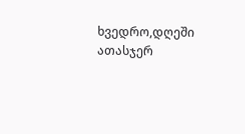ხვედრო,დღეში ათასჯერ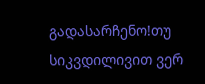გადასარჩენო!თუ სიკვდილივით ვერ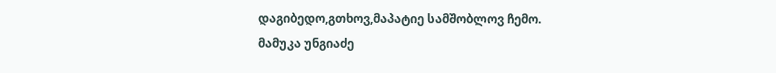დაგიბედო,გთხოვ,მაპატიე სამშობლოვ ჩემო.
მამუკა უნგიაძე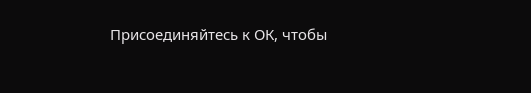Присоединяйтесь к ОК, чтобы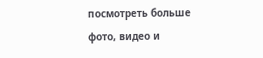посмотреть больше фото, видео и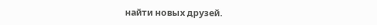найти новых друзей.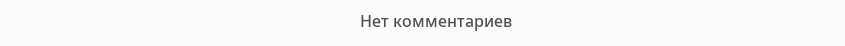Нет комментариев